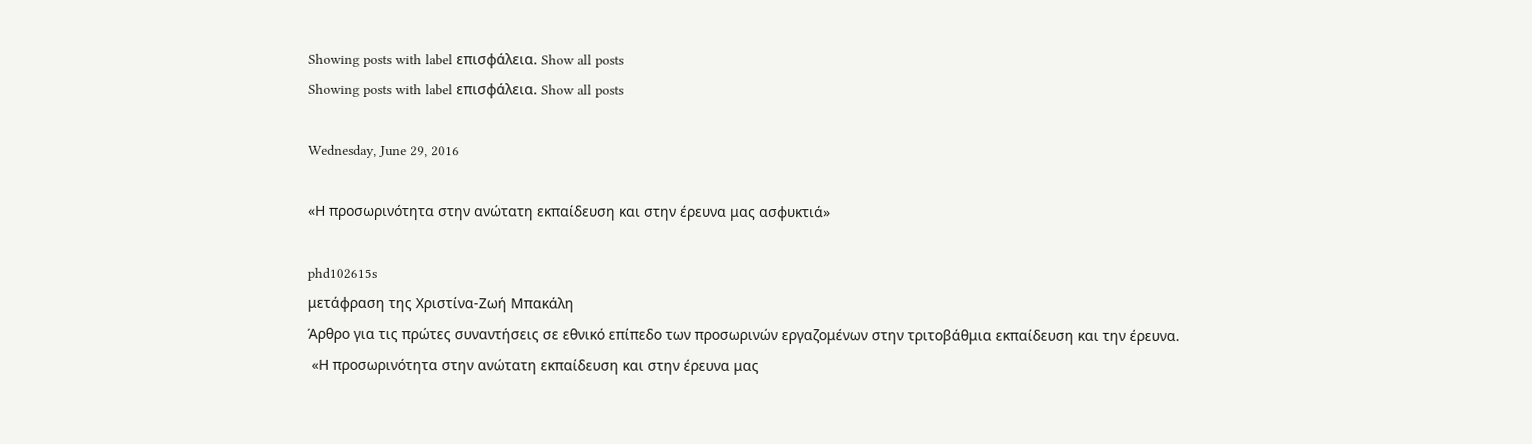Showing posts with label επισφάλεια. Show all posts
Showing posts with label επισφάλεια. Show all posts

Wednesday, June 29, 2016

«Η προσωρινότητα στην ανώτατη εκπαίδευση και στην έρευνα μας ασφυκτιά»

phd102615s
μετάφραση της Χριστίνα-Ζωή Μπακάλη
Άρθρο για τις πρώτες συναντήσεις σε εθνικό επίπεδο των προσωρινών εργαζομένων στην τριτοβάθμια εκπαίδευση και την έρευνα.
 «Η προσωρινότητα στην ανώτατη εκπαίδευση και στην έρευνα μας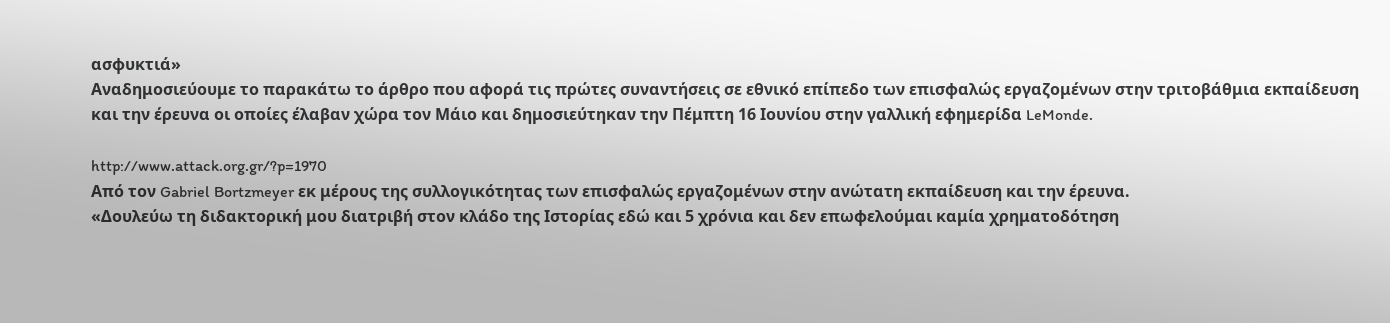ασφυκτιά»
Αναδημοσιεύουμε το παρακάτω το άρθρο που αφορά τις πρώτες συναντήσεις σε εθνικό επίπεδο των επισφαλώς εργαζομένων στην τριτοβάθμια εκπαίδευση και την έρευνα οι οποίες έλαβαν χώρα τον Μάιο και δημοσιεύτηκαν την Πέμπτη 16 Ιουνίου στην γαλλική εφημερίδα LeMonde.

http://www.attack.org.gr/?p=1970
Από τον Gabriel Bortzmeyer εκ μέρους της συλλογικότητας των επισφαλώς εργαζομένων στην ανώτατη εκπαίδευση και την έρευνα.
«Δουλεύω τη διδακτορική μου διατριβή στον κλάδο της Ιστορίας εδώ και 5 χρόνια και δεν επωφελούμαι καμία χρηματοδότηση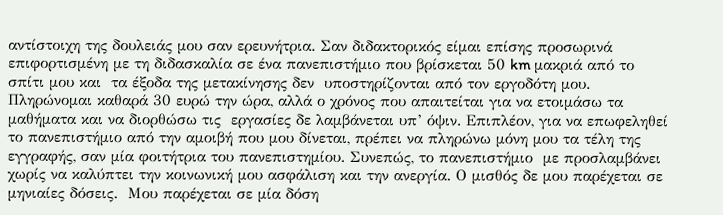αντίστοιχη της δουλειάς μου σαν ερευνήτρια. Σαν διδακτορικός είμαι επίσης προσωρινά επιφορτισμένη με τη διδασκαλία σε ένα πανεπιστήμιο που βρίσκεται 50 km μακριά από το σπίτι μου και  τα έξοδα της μετακίνησης δεν  υποστηρίζονται από τον εργοδότη μου. Πληρώνομαι καθαρά 30 ευρώ την ώρα, αλλά ο χρόνος που απαιτείται για να ετοιμάσω τα μαθήματα και να διορθώσω τις  εργασίες δε λαμβάνεται υπ’ όψιν. Επιπλέον, για να επωφεληθεί το πανεπιστήμιο από την αμοιβή που μου δίνεται, πρέπει να πληρώνω μόνη μου τα τέλη της εγγραφής, σαν μία φοιτήτρια του πανεπιστημίου. Συνεπώς, το πανεπιστήμιο  με προσλαμβάνει χωρίς να καλύπτει την κοινωνική μου ασφάλιση και την ανεργία. Ο μισθός δε μου παρέχεται σε μηνιαίες δόσεις.  Μου παρέχεται σε μία δόση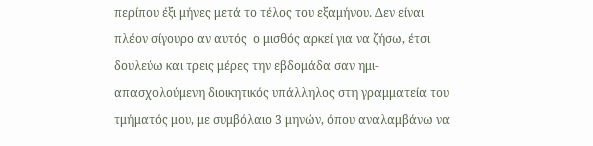περίπου έξι μήνες μετά το τέλος του εξαμήνου. Δεν είναι πλέον σίγουρο αν αυτός  ο μισθός αρκεί για να ζήσω, έτσι δουλεύω και τρεις μέρες την εβδομάδα σαν ημι-απασχολούμενη διοικητικός υπάλληλος στη γραμματεία του τμήματός μου, με συμβόλαιο 3 μηνών, όπου αναλαμβάνω να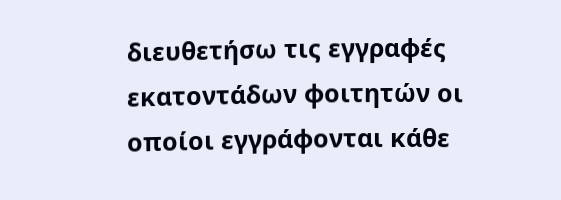διευθετήσω τις εγγραφές εκατοντάδων φοιτητών οι οποίοι εγγράφονται κάθε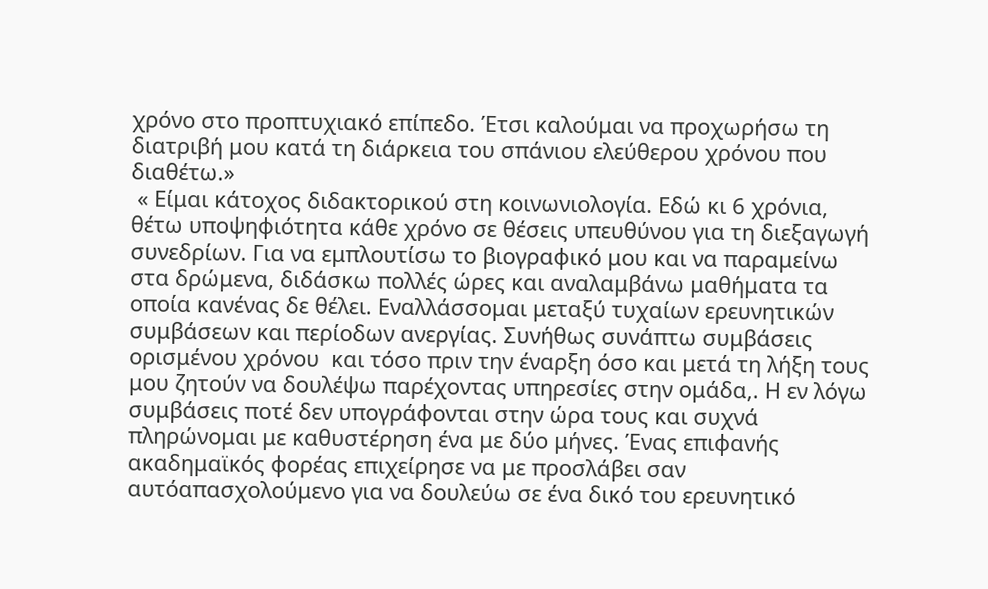χρόνο στο προπτυχιακό επίπεδο. Έτσι καλούμαι να προχωρήσω τη διατριβή μου κατά τη διάρκεια του σπάνιου ελεύθερου χρόνου που διαθέτω.»
 « Είμαι κάτοχος διδακτορικού στη κοινωνιολογία. Εδώ κι 6 χρόνια, θέτω υποψηφιότητα κάθε χρόνο σε θέσεις υπευθύνου για τη διεξαγωγή συνεδρίων. Για να εμπλουτίσω το βιογραφικό μου και να παραμείνω στα δρώμενα, διδάσκω πολλές ώρες και αναλαμβάνω μαθήματα τα οποία κανένας δε θέλει. Εναλλάσσομαι μεταξύ τυχαίων ερευνητικών συμβάσεων και περίοδων ανεργίας. Συνήθως συνάπτω συμβάσεις ορισμένου χρόνου  και τόσο πριν την έναρξη όσο και μετά τη λήξη τους μου ζητούν να δουλέψω παρέχοντας υπηρεσίες στην ομάδα,. Η εν λόγω συμβάσεις ποτέ δεν υπογράφονται στην ώρα τους και συχνά πληρώνομαι με καθυστέρηση ένα με δύο μήνες. Ένας επιφανής ακαδημαϊκός φορέας επιχείρησε να με προσλάβει σαν αυτόαπασχολούμενο για να δουλεύω σε ένα δικό του ερευνητικό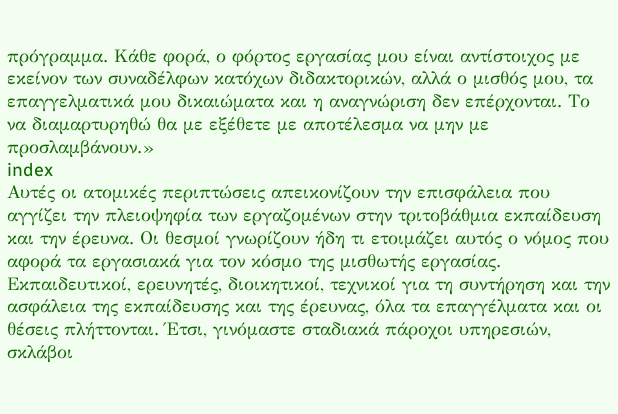πρόγραμμα. Κάθε φορά, ο φόρτος εργασίας μου είναι αντίστοιχος με εκείνον των συναδέλφων κατόχων διδακτορικών, αλλά ο μισθός μου, τα επαγγελματικά μου δικαιώματα και η αναγνώριση δεν επέρχονται. Το να διαμαρτυρηθώ θα με εξέθετε με αποτέλεσμα να μην με προσλαμβάνουν.»
index
Αυτές οι ατομικές περιπτώσεις απεικονίζουν την επισφάλεια που αγγίζει την πλειοψηφία των εργαζομένων στην τριτοβάθμια εκπαίδευση και την έρευνα. Οι θεσμοί γνωρίζουν ήδη τι ετοιμάζει αυτός ο νόμος που αφορά τα εργασιακά για τον κόσμο της μισθωτής εργασίας. Εκπαιδευτικοί, ερευνητές, διοικητικοί, τεχνικοί για τη συντήρηση και την ασφάλεια της εκπαίδευσης και της έρευνας, όλα τα επαγγέλματα και οι θέσεις πλήττονται. Έτσι, γινόμαστε σταδιακά πάροχοι υπηρεσιών, σκλάβοι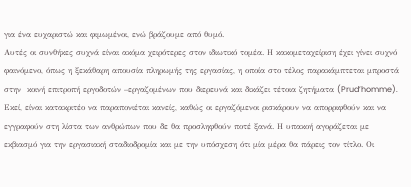για ένα ευχαριστώ και φιμωμένοι, ενώ βράζουμε από θυμό.
Αυτές οι συνθήκες συχνά είναι ακόμα χειρότερες στον ιδιωτικό τομέα. Η κακομεταχείριση έχει γίνει συχνό φαινόμενο, όπως η ξεκάθαρη απουσία πληρωμής της εργασίας, η οποία στο τέλος παρακάμπτεται μπροστά στην  κοινή επιτροπή εργοδοτών –εργαζομένων που διερευνά και δικάζει τέτοια ζητήματα (Prud’homme). Εκεί, είναι κατακριτέο να παραπονιέται κανείς, καθώς οι εργαζόμενοι ρισκάρουν να απορριφθούν και να εγγραφούν στη λίστα των ανθρώπων που δε θα προσληφθούν ποτέ ξανά. Η υπακοή αγοράζεται με εκβιασμό για την εργασιακή σταδιοδρομία και με την υπόσχεση ότι μία μέρα θα πάρεις τον τίτλο. Οι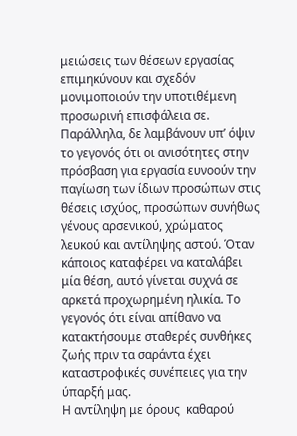μειώσεις των θέσεων εργασίας επιμηκύνουν και σχεδόν μονιμοποιούν την υποτιθέμενη προσωρινή επισφάλεια σε. Παράλληλα, δε λαμβάνουν υπ’ όψιν το γεγονός ότι οι ανισότητες στην πρόσβαση για εργασία ευνοούν την παγίωση των ίδιων προσώπων στις θέσεις ισχύος, προσώπων συνήθως γένους αρσενικού, χρώματος λευκού και αντίληψης αστού. Όταν κάποιος καταφέρει να καταλάβει μία θέση, αυτό γίνεται συχνά σε αρκετά προχωρημένη ηλικία. Το γεγονός ότι είναι απίθανο να κατακτήσουμε σταθερές συνθήκες ζωής πριν τα σαράντα έχει καταστροφικές συνέπειες για την ύπαρξή μας.
Η αντίληψη με όρους  καθαρού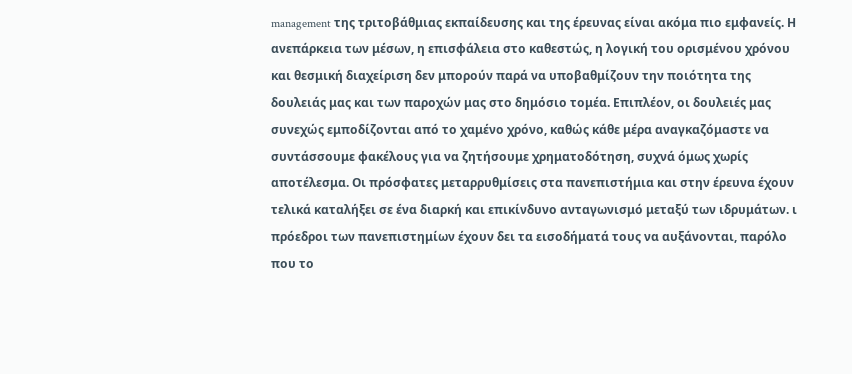management της τριτοβάθμιας εκπαίδευσης και της έρευνας είναι ακόμα πιο εμφανείς. Η ανεπάρκεια των μέσων, η επισφάλεια στο καθεστώς, η λογική του ορισμένου χρόνου και θεσμική διαχείριση δεν μπορούν παρά να υποβαθμίζουν την ποιότητα της δουλειάς μας και των παροχών μας στο δημόσιο τομέα. Επιπλέον, οι δουλειές μας συνεχώς εμποδίζονται από το χαμένο χρόνο, καθώς κάθε μέρα αναγκαζόμαστε να συντάσσουμε φακέλους για να ζητήσουμε χρηματοδότηση, συχνά όμως χωρίς αποτέλεσμα. Οι πρόσφατες μεταρρυθμίσεις στα πανεπιστήμια και στην έρευνα έχουν τελικά καταλήξει σε ένα διαρκή και επικίνδυνο ανταγωνισμό μεταξύ των ιδρυμάτων. ι πρόεδροι των πανεπιστημίων έχουν δει τα εισοδήματά τους να αυξάνονται, παρόλο που το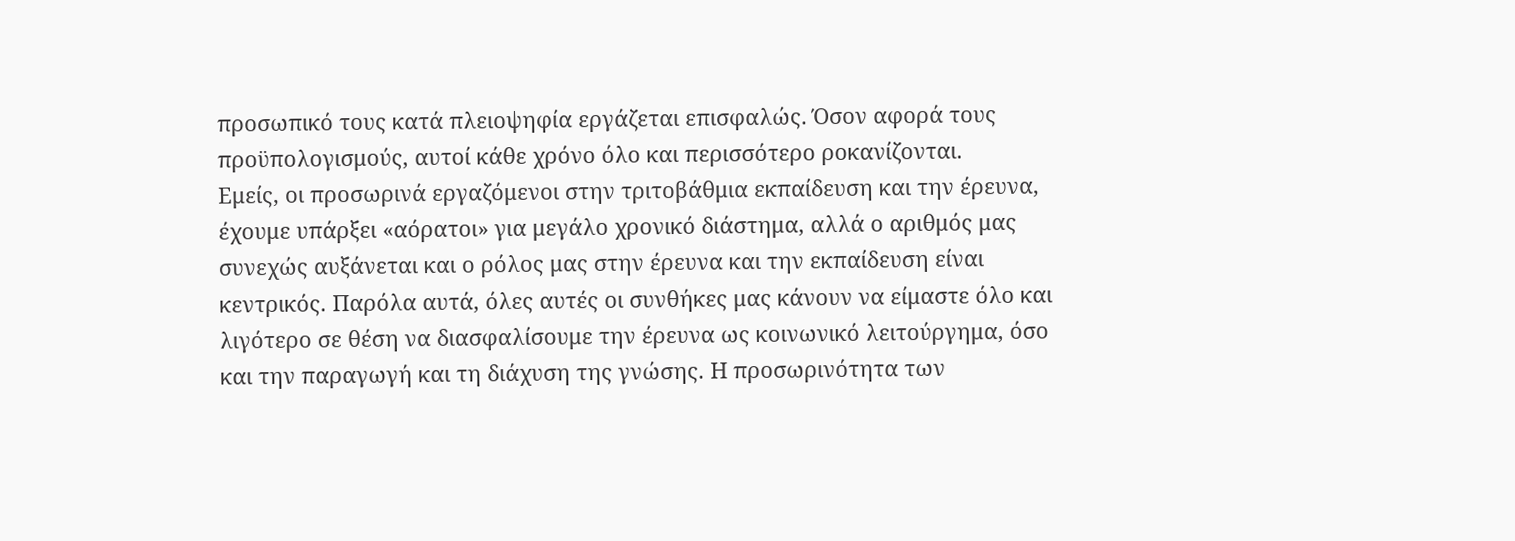προσωπικό τους κατά πλειοψηφία εργάζεται επισφαλώς. Όσον αφορά τους προϋπολογισμούς, αυτοί κάθε χρόνο όλο και περισσότερο ροκανίζονται.
Εμείς, οι προσωρινά εργαζόμενοι στην τριτοβάθμια εκπαίδευση και την έρευνα, έχουμε υπάρξει «αόρατοι» για μεγάλο χρονικό διάστημα, αλλά ο αριθμός μας συνεχώς αυξάνεται και ο ρόλος μας στην έρευνα και την εκπαίδευση είναι κεντρικός. Παρόλα αυτά, όλες αυτές οι συνθήκες μας κάνουν να είμαστε όλο και λιγότερο σε θέση να διασφαλίσουμε την έρευνα ως κοινωνικό λειτούργημα, όσο και την παραγωγή και τη διάχυση της γνώσης. Η προσωρινότητα των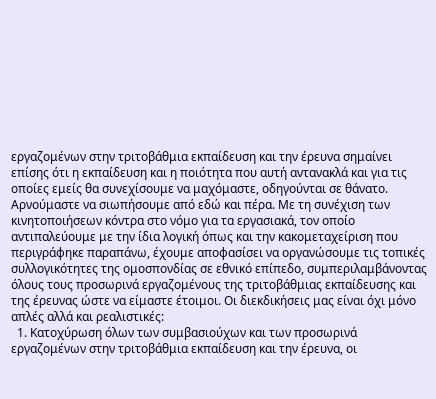εργαζομένων στην τριτοβάθμια εκπαίδευση και την έρευνα σημαίνει επίσης ότι η εκπαίδευση και η ποιότητα που αυτή αντανακλά και για τις οποίες εμείς θα συνεχίσουμε να μαχόμαστε, οδηγούνται σε θάνατο. Αρνούμαστε να σιωπήσουμε από εδώ και πέρα. Με τη συνέχιση των κινητοποιήσεων κόντρα στο νόμο για τα εργασιακά, τον οποίο αντιπαλεύουμε με την ίδια λογική όπως και την κακομεταχείριση που περιγράφηκε παραπάνω, έχουμε αποφασίσει να οργανώσουμε τις τοπικές συλλογικότητες της ομοσπονδίας σε εθνικό επίπεδο, συμπεριλαμβάνοντας όλους τους προσωρινά εργαζομένους της τριτοβάθμιας εκπαίδευσης και της έρευνας ώστε να είμαστε έτοιμοι. Οι διεκδικήσεις μας είναι όχι μόνο απλές αλλά και ρεαλιστικές:
  1. Κατοχύρωση όλων των συμβασιούχων και των προσωρινά εργαζομένων στην τριτοβάθμια εκπαίδευση και την έρευνα, οι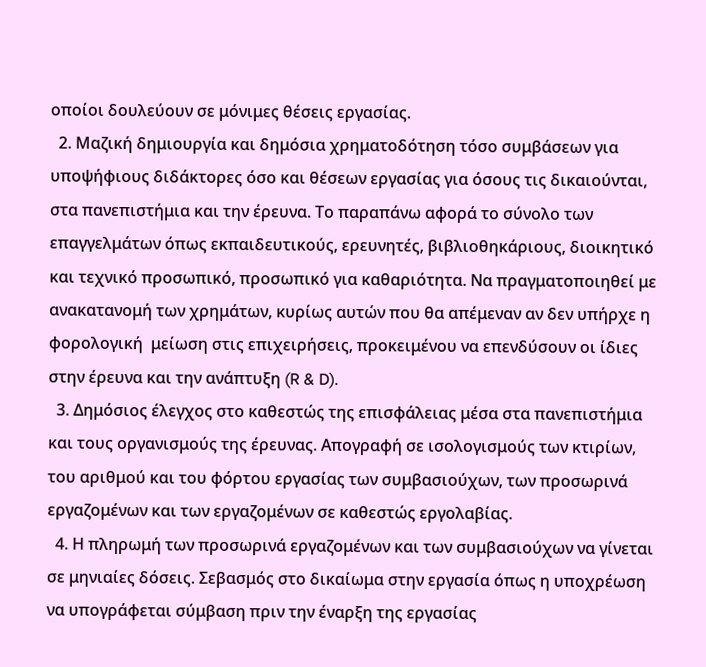οποίοι δουλεύουν σε μόνιμες θέσεις εργασίας.
  2. Μαζική δημιουργία και δημόσια χρηματοδότηση τόσο συμβάσεων για υποψήφιους διδάκτορες όσο και θέσεων εργασίας για όσους τις δικαιούνται, στα πανεπιστήμια και την έρευνα. Το παραπάνω αφορά το σύνολο των επαγγελμάτων όπως εκπαιδευτικούς, ερευνητές, βιβλιοθηκάριους, διοικητικό και τεχνικό προσωπικό, προσωπικό για καθαριότητα. Να πραγματοποιηθεί με ανακατανομή των χρημάτων, κυρίως αυτών που θα απέμεναν αν δεν υπήρχε η φορολογική  μείωση στις επιχειρήσεις, προκειμένου να επενδύσουν οι ίδιες στην έρευνα και την ανάπτυξη (R & D).
  3. Δημόσιος έλεγχος στο καθεστώς της επισφάλειας μέσα στα πανεπιστήμια και τους οργανισμούς της έρευνας. Απογραφή σε ισολογισμούς των κτιρίων, του αριθμού και του φόρτου εργασίας των συμβασιούχων, των προσωρινά εργαζομένων και των εργαζομένων σε καθεστώς εργολαβίας.
  4. Η πληρωμή των προσωρινά εργαζομένων και των συμβασιούχων να γίνεται σε μηνιαίες δόσεις. Σεβασμός στο δικαίωμα στην εργασία όπως η υποχρέωση να υπογράφεται σύμβαση πριν την έναρξη της εργασίας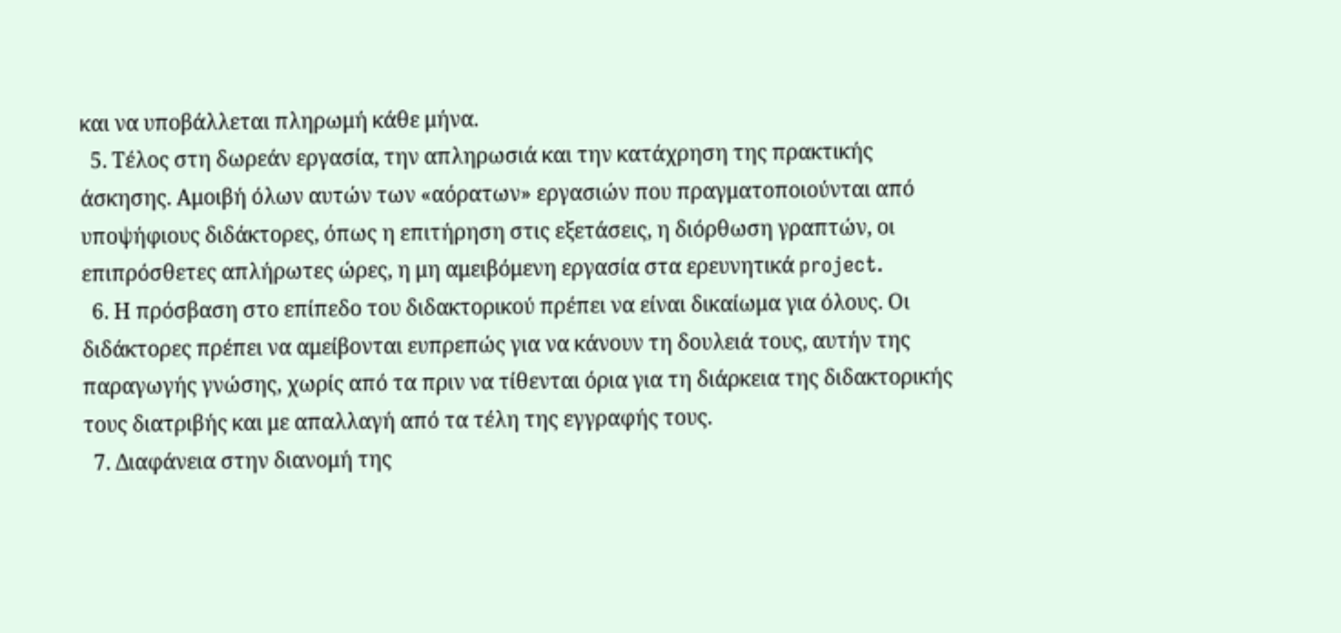και να υποβάλλεται πληρωμή κάθε μήνα.
  5. Τέλος στη δωρεάν εργασία, την απληρωσιά και την κατάχρηση της πρακτικής άσκησης. Αμοιβή όλων αυτών των «αόρατων» εργασιών που πραγματοποιούνται από υποψήφιους διδάκτορες, όπως η επιτήρηση στις εξετάσεις, η διόρθωση γραπτών, οι επιπρόσθετες απλήρωτες ώρες, η μη αμειβόμενη εργασία στα ερευνητικά project.
  6. Η πρόσβαση στο επίπεδο του διδακτορικού πρέπει να είναι δικαίωμα για όλους. Οι διδάκτορες πρέπει να αμείβονται ευπρεπώς για να κάνουν τη δουλειά τους, αυτήν της παραγωγής γνώσης, χωρίς από τα πριν να τίθενται όρια για τη διάρκεια της διδακτορικής τους διατριβής και με απαλλαγή από τα τέλη της εγγραφής τους.
  7. Διαφάνεια στην διανομή της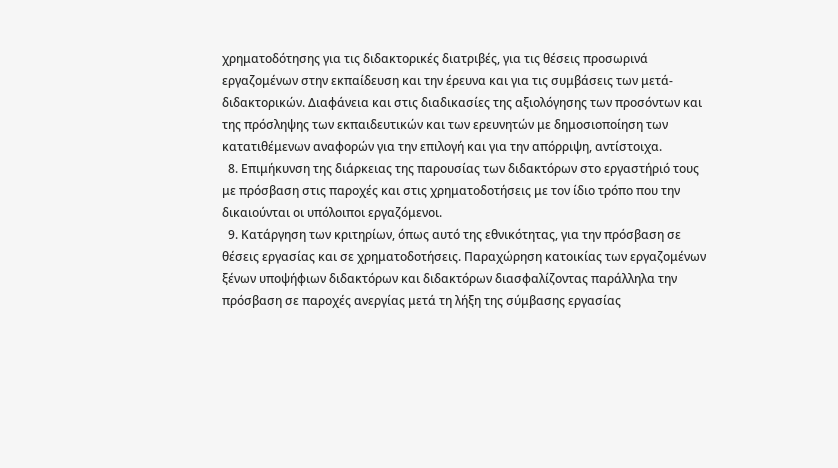χρηματοδότησης για τις διδακτορικές διατριβές, για τις θέσεις προσωρινά εργαζομένων στην εκπαίδευση και την έρευνα και για τις συμβάσεις των μετά-διδακτορικών. Διαφάνεια και στις διαδικασίες της αξιολόγησης των προσόντων και της πρόσληψης των εκπαιδευτικών και των ερευνητών με δημοσιοποίηση των κατατιθέμενων αναφορών για την επιλογή και για την απόρριψη, αντίστοιχα.
  8. Επιμήκυνση της διάρκειας της παρουσίας των διδακτόρων στο εργαστήριό τους με πρόσβαση στις παροχές και στις χρηματοδοτήσεις με τον ίδιο τρόπο που την δικαιούνται οι υπόλοιποι εργαζόμενοι.
  9. Κατάργηση των κριτηρίων, όπως αυτό της εθνικότητας, για την πρόσβαση σε θέσεις εργασίας και σε χρηματοδοτήσεις. Παραχώρηση κατοικίας των εργαζομένων ξένων υποψήφιων διδακτόρων και διδακτόρων διασφαλίζοντας παράλληλα την πρόσβαση σε παροχές ανεργίας μετά τη λήξη της σύμβασης εργασίας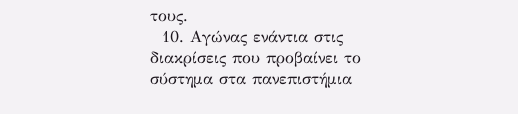τους.
  10. Αγώνας ενάντια στις διακρίσεις που προβαίνει το σύστημα στα πανεπιστήμια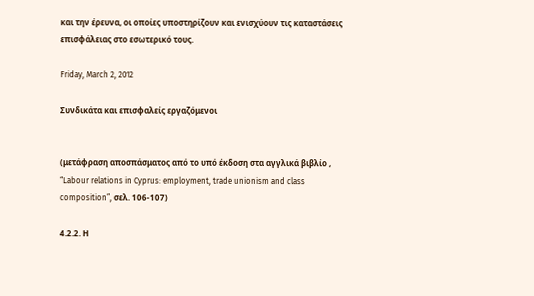και την έρευνα, οι οποίες υποστηρίζουν και ενισχύουν τις καταστάσεις επισφάλειας στο εσωτερικό τους.

Friday, March 2, 2012

Συνδικάτα και επισφαλείς εργαζόμενοι


(μετάφραση αποσπάσματος από το υπό έκδοση στα αγγλικά βιβλίο , “Labour relations in Cyprus: employment, trade unionism and class composition”, σελ. 106-107)

4.2.2. Η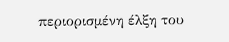περιορισμένη έλξη του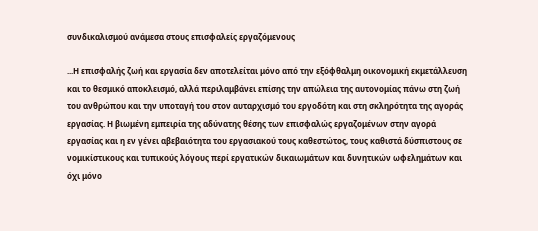συνδικαλισμού ανάμεσα στους επισφαλείς εργαζόμενους

...Η επισφαλής ζωή και εργασία δεν αποτελείται μόνο από την εξόφθαλμη οικονομική εκμετάλλευση και το θεσμικό αποκλεισμό, αλλά περιλαμβάνει επίσης την απώλεια της αυτονομίας πάνω στη ζωή του ανθρώπου και την υποταγή του στον αυταρχισμό του εργοδότη και στη σκληρότητα της αγοράς εργασίας. Η βιωμένη εμπειρία της αδύνατης θέσης των επισφαλώς εργαζομένων στην αγορά εργασίας και η εν γένει αβεβαιότητα του εργασιακού τους καθεστώτος, τους καθιστά δύσπιστους σε νομικίστικους και τυπικούς λόγους περί εργατικών δικαιωμάτων και δυνητικών ωφελημάτων και όχι μόνο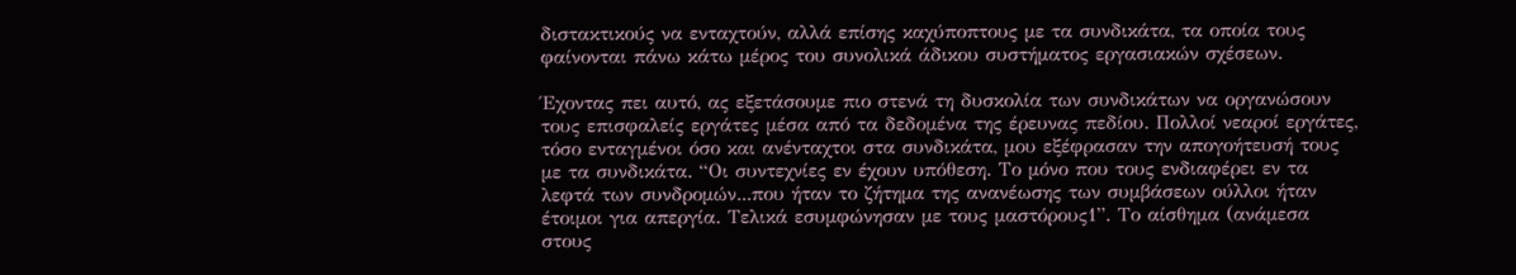διστακτικούς να ενταχτούν, αλλά επίσης καχύποπτους με τα συνδικάτα, τα οποία τους φαίνονται πάνω κάτω μέρος του συνολικά άδικου συστήματος εργασιακών σχέσεων.

Έχοντας πει αυτό, ας εξετάσουμε πιο στενά τη δυσκολία των συνδικάτων να οργανώσουν τους επισφαλείς εργάτες μέσα από τα δεδομένα της έρευνας πεδίου. Πολλοί νεαροί εργάτες, τόσο ενταγμένοι όσο και ανένταχτοι στα συνδικάτα, μου εξέφρασαν την απογοήτευσή τους με τα συνδικάτα. “Οι συντεχνίες εν έχουν υπόθεση. Το μόνο που τους ενδιαφέρει εν τα λεφτά των συνδρομών...που ήταν το ζήτημα της ανανέωσης των συμβάσεων ούλλοι ήταν έτοιμοι για απεργία. Τελικά εσυμφώνησαν με τους μαστόρους1”. Το αίσθημα (ανάμεσα στους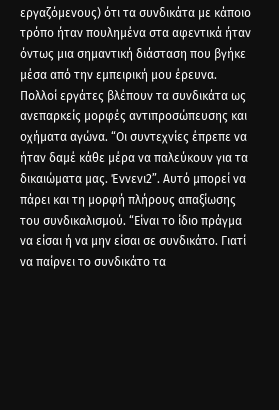εργαζόμενους) ότι τα συνδικάτα με κάποιο τρόπο ήταν πουλημένα στα αφεντικά ήταν όντως μια σημαντική διάσταση που βγήκε μέσα από την εμπειρική μου έρευνα. Πολλοί εργάτες βλέπουν τα συνδικάτα ως ανεπαρκείς μορφές αντιπροσώπευσης και οχήματα αγώνα. “Οι συντεχνίες έπρεπε να ήταν δαμέ κάθε μέρα να παλεύκουν για τα δικαιώματα μας. Έννενι2”. Αυτό μπορεί να πάρει και τη μορφή πλήρους απαξίωσης του συνδικαλισμού. “Είναι το ίδιο πράγμα να είσαι ή να μην είσαι σε συνδικάτο. Γιατί να παίρνει το συνδικάτο τα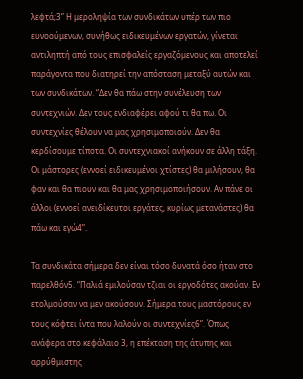λεφτά;3” Η μεροληψία των συνδικάτων υπέρ των πιο ευνοούμενων, συνήθως ειδικευμένων εργατών, γίνεται αντιληπτή από τους επισφαλείς εργαζόμενους και αποτελεί παράγοντα που διατηρεί την απόσταση μεταξύ αυτών και των συνδικάτων. “Δεν θα πάω στην συνέλευση των συντεχνιών. Δεν τους ενδιαφέρει αφού τι θα πω. Οι συντεχνίες θέλουν να μας χρησιμοποιούν. Δεν θα κερδίσουμε τίποτα. Οι συντεχνιακοί ανήκουν σε άλλη τάξη. Οι μάστορες (εννοεί ειδικευμένοι χτίστες) θα μιλήσουν, θα φαν και θα πιουν και θα μας χρησιμοποιήσουν. Αν πάνε οι άλλοι (εννοεί ανειδίκευτοι εργάτες, κυρίως μετανάστες) θα πάω και εγώ4”.

Τα συνδικάτα σήμερα δεν είναι τόσο δυνατά όσο ήταν στο παρελθόν5. “Παλιά εμιλούσαν τζιαι οι εργοδότες ακούαν. Εν ετολμούσαν να μεν ακούσουν. Σήμερα τους μαστόρους εν τους κόφτει ίντα που λαλούν οι συντεχνίες6”. Όπως ανάφερα στο κεφάλαιο 3, η επέκταση της άτυπης και αρρύθμιστης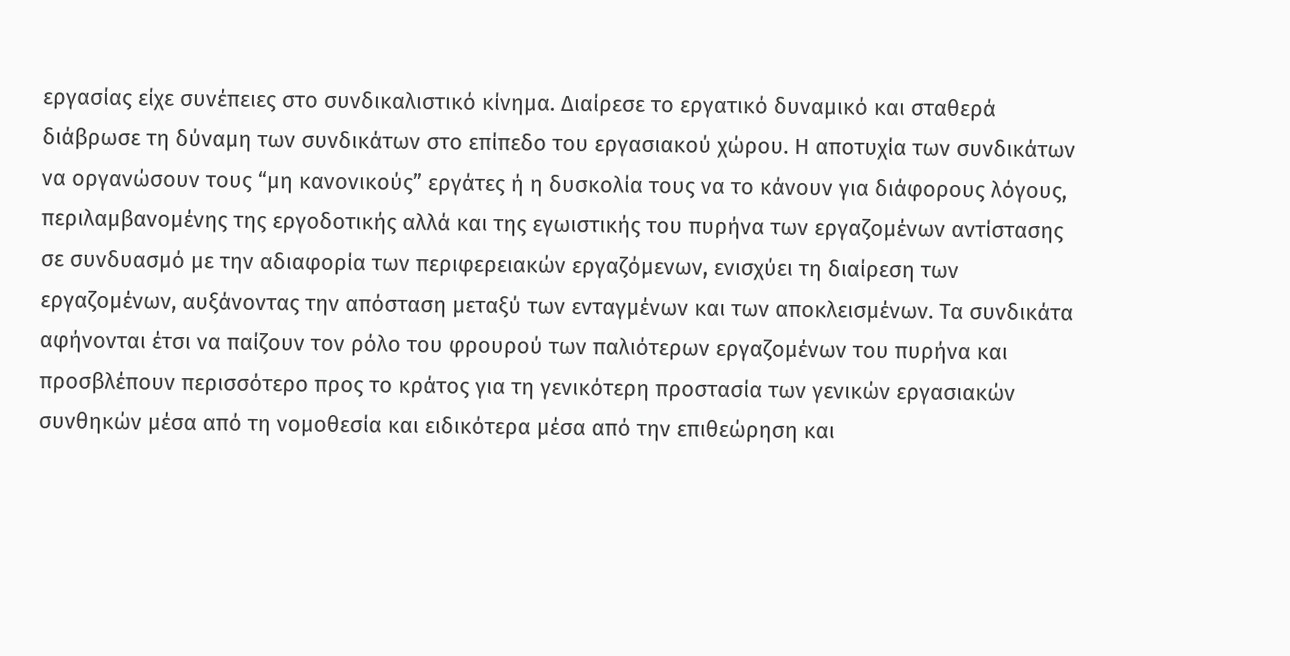εργασίας είχε συνέπειες στο συνδικαλιστικό κίνημα. Διαίρεσε το εργατικό δυναμικό και σταθερά διάβρωσε τη δύναμη των συνδικάτων στο επίπεδο του εργασιακού χώρου. Η αποτυχία των συνδικάτων να οργανώσουν τους “μη κανονικούς” εργάτες ή η δυσκολία τους να το κάνουν για διάφορους λόγους, περιλαμβανομένης της εργοδοτικής αλλά και της εγωιστικής του πυρήνα των εργαζομένων αντίστασης σε συνδυασμό με την αδιαφορία των περιφερειακών εργαζόμενων, ενισχύει τη διαίρεση των εργαζομένων, αυξάνοντας την απόσταση μεταξύ των ενταγμένων και των αποκλεισμένων. Τα συνδικάτα αφήνονται έτσι να παίζουν τον ρόλο του φρουρού των παλιότερων εργαζομένων του πυρήνα και προσβλέπουν περισσότερο προς το κράτος για τη γενικότερη προστασία των γενικών εργασιακών συνθηκών μέσα από τη νομοθεσία και ειδικότερα μέσα από την επιθεώρηση και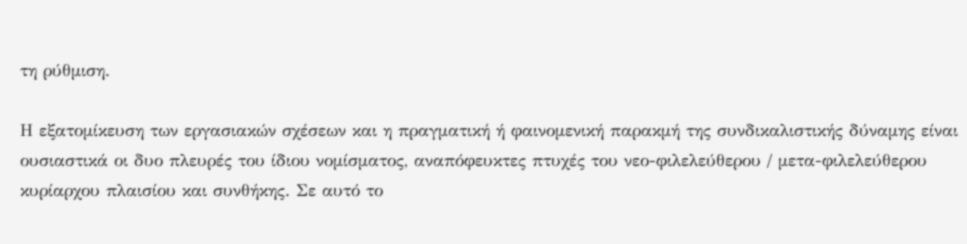τη ρύθμιση.

Η εξατομίκευση των εργασιακών σχέσεων και η πραγματική ή φαινομενική παρακμή της συνδικαλιστικής δύναμης είναι ουσιαστικά οι δυο πλευρές του ίδιου νομίσματος, αναπόφευκτες πτυχές του νεο-φιλελεύθερου / μετα-φιλελεύθερου κυρίαρχου πλαισίου και συνθήκης. Σε αυτό το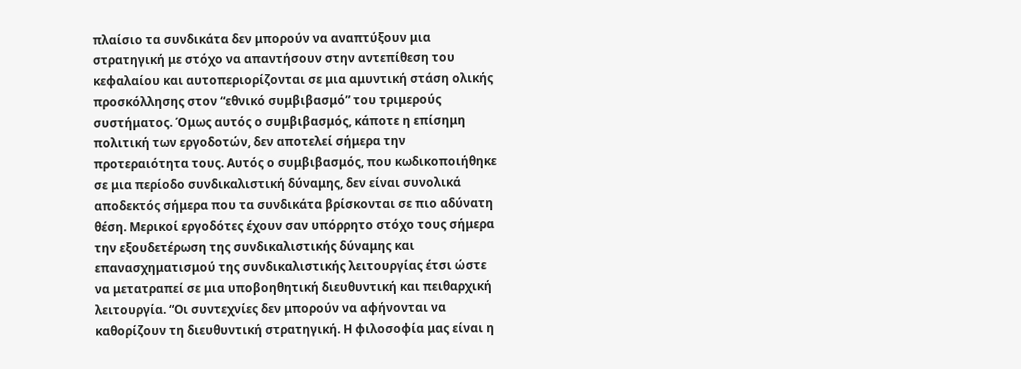πλαίσιο τα συνδικάτα δεν μπορούν να αναπτύξουν μια στρατηγική με στόχο να απαντήσουν στην αντεπίθεση του κεφαλαίου και αυτοπεριορίζονται σε μια αμυντική στάση ολικής προσκόλλησης στον “εθνικό συμβιβασμό” του τριμερούς συστήματος. Όμως αυτός ο συμβιβασμός, κάποτε η επίσημη πολιτική των εργοδοτών, δεν αποτελεί σήμερα την προτεραιότητα τους. Αυτός ο συμβιβασμός, που κωδικοποιήθηκε σε μια περίοδο συνδικαλιστική δύναμης, δεν είναι συνολικά αποδεκτός σήμερα που τα συνδικάτα βρίσκονται σε πιο αδύνατη θέση. Μερικοί εργοδότες έχουν σαν υπόρρητο στόχο τους σήμερα την εξουδετέρωση της συνδικαλιστικής δύναμης και επανασχηματισμού της συνδικαλιστικής λειτουργίας έτσι ώστε να μετατραπεί σε μια υποβοηθητική διευθυντική και πειθαρχική λειτουργία. “Οι συντεχνίες δεν μπορούν να αφήνονται να καθορίζουν τη διευθυντική στρατηγική. Η φιλοσοφία μας είναι η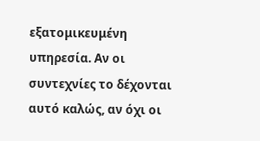εξατομικευμένη υπηρεσία. Αν οι συντεχνίες το δέχονται αυτό καλώς, αν όχι οι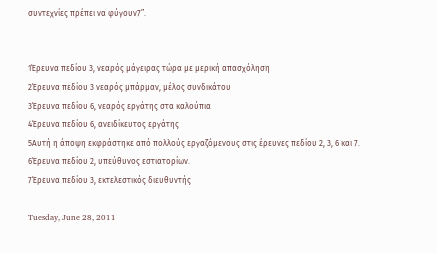συντεχνίες πρέπει να φύγουν7”.


1Έρευνα πεδίου 3, νεαρός μάγειρας τώρα με μερική απασχόληση
2Έρευνα πεδίου 3 νεαρός μπάρμαν, μέλος συνδικάτου
3Έρευνα πεδίου 6, νεαρός εργάτης στα καλούπια
4Έρευνα πεδίου 6, ανειδίκευτος εργάτης
5Αυτή η άποψη εκφράστηκε από πολλούς εργαζόμενους στις έρευνες πεδίου 2, 3, 6 και 7.
6Έρευνα πεδίου 2, υπεύθυνος εστιατορίων.
7Έρευνα πεδίου 3, εκτελεστικός διευθυντής

Tuesday, June 28, 2011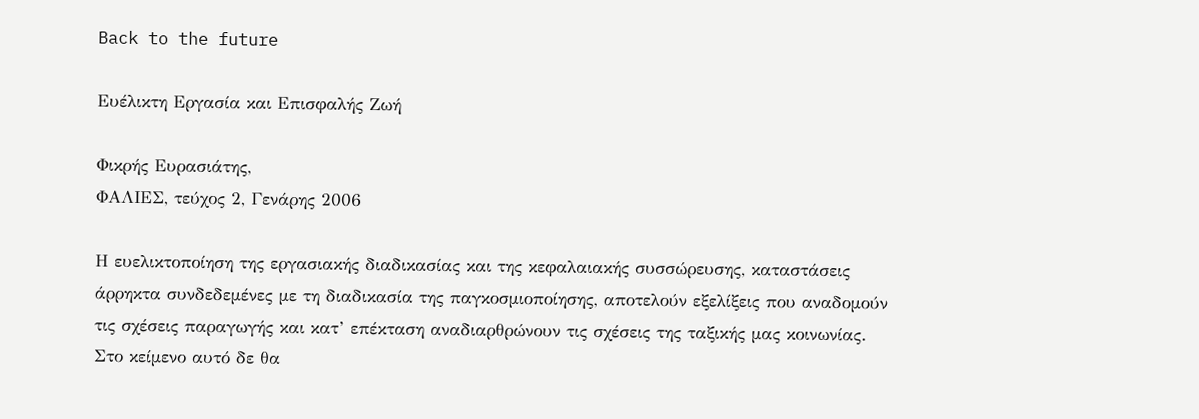Back to the future

Ευέλικτη Εργασία και Επισφαλής Ζωή

Φικρής Ευρασιάτης,
ΦΑΛΙΕΣ, τεύχος 2, Γενάρης 2006

Η ευελικτοποίηση της εργασιακής διαδικασίας και της κεφαλαιακής συσσώρευσης, καταστάσεις  άρρηκτα συνδεδεμένες με τη διαδικασία της παγκοσμιοποίησης, αποτελούν εξελίξεις που αναδομούν τις σχέσεις παραγωγής και κατ’ επέκταση αναδιαρθρώνουν τις σχέσεις της ταξικής μας κοινωνίας. Στο κείμενο αυτό δε θα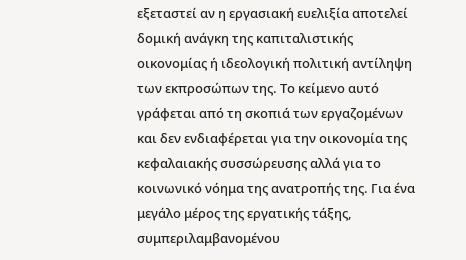εξεταστεί αν η εργασιακή ευελιξία αποτελεί δομική ανάγκη της καπιταλιστικής οικονομίας ή ιδεολογική πολιτική αντίληψη των εκπροσώπων της. Το κείμενο αυτό γράφεται από τη σκοπιά των εργαζομένων και δεν ενδιαφέρεται για την οικονομία της κεφαλαιακής συσσώρευσης αλλά για το κοινωνικό νόημα της ανατροπής της. Για ένα μεγάλο μέρος της εργατικής τάξης, συμπεριλαμβανομένου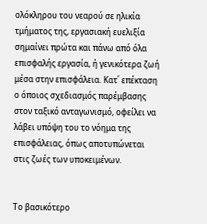ολόκληρου του νεαρού σε ηλικία τμήματος της, εργασιακή ευελιξία σημαίνει πρώτα και πάνω από όλα επισφαλής εργασία, ή γενικότερα ζωή μέσα στην επισφάλεια. Κατ΄ επέκταση ο όποιος σχεδιασμός παρέμβασης στον ταξικό ανταγωνισμό, οφείλει να λάβει υπόψη του το νόημα της επισφάλειας, όπως αποτυπώνεται στις ζωές των υποκειμένων.


Το βασικότερο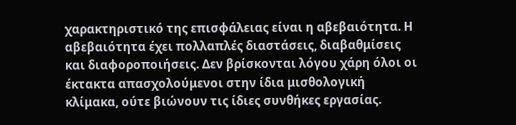χαρακτηριστικό της επισφάλειας είναι η αβεβαιότητα. Η αβεβαιότητα έχει πολλαπλές διαστάσεις, διαβαθμίσεις και διαφοροποιήσεις. Δεν βρίσκονται λόγου χάρη όλοι οι έκτακτα απασχολούμενοι στην ίδια μισθολογική κλίμακα, ούτε βιώνουν τις ίδιες συνθήκες εργασίας.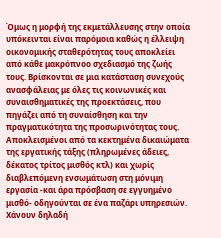Όμως η μορφή της εκμετάλλευσης στην οποία υπόκεινται είναι παρόμοια καθώς η έλλειψη οικονομικής σταθερότητας τους αποκλείει από κάθε μακρόπνοο σχεδιασμό της ζωής τους. Βρίσκονται σε μια κατάσταση συνεχούς ανασφάλειας με όλες τις κοινωνικές και συναισθηματικές της προεκτάσεις, που πηγάζει από τη συναίσθηση και την πραγματικότητα της προσωρινότητας τους. Αποκλεισμένοι από τα κεκτημένα δικαιώματα της εργατικής τάξης (πληρωμένες άδειες, δέκατος τρίτος μισθός κτλ) και χωρίς διαβλεπόμενη ενσωμάτωση στη μόνιμη εργασία -και άρα πρόσβαση σε εγγυημένο μισθό- οδηγούνται σε ένα παζάρι υπηρεσιών. Χάνουν δηλαδή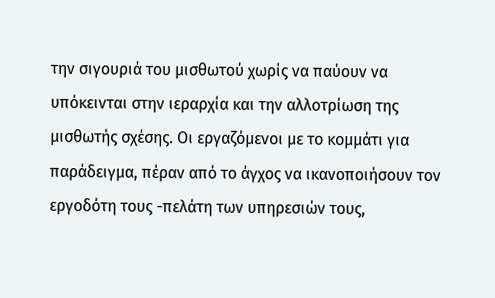την σιγουριά του μισθωτού χωρίς να παύουν να υπόκεινται στην ιεραρχία και την αλλοτρίωση της μισθωτής σχέσης. Οι εργαζόμενοι με το κομμάτι για παράδειγμα, πέραν από το άγχος να ικανοποιήσουν τον εργοδότη τους -πελάτη των υπηρεσιών τους,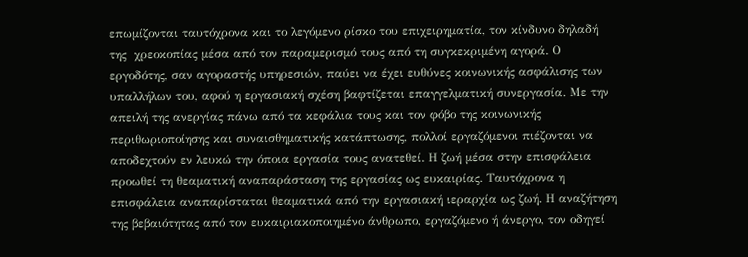επωμίζονται ταυτόχρονα και το λεγόμενο ρίσκο του επιχειρηματία, τον κίνδυνο δηλαδή της  χρεοκοπίας μέσα από τον παραμερισμό τους από τη συγκεκριμένη αγορά. Ο εργοδότης, σαν αγοραστής υπηρεσιών, παύει να έχει ευθύνες κοινωνικής ασφάλισης των υπαλλήλων του, αφού η εργασιακή σχέση βαφτίζεται επαγγελματική συνεργασία. Με την απειλή της ανεργίας πάνω από τα κεφάλια τους και τον φόβο της κοινωνικής περιθωριοποίησης και συναισθηματικής κατάπτωσης, πολλοί εργαζόμενοι πιέζονται να αποδεχτούν εν λευκώ την όποια εργασία τους ανατεθεί. Η ζωή μέσα στην επισφάλεια προωθεί τη θεαματική αναπαράσταση της εργασίας ως ευκαιρίας. Ταυτόχρονα η επισφάλεια αναπαρίσταται θεαματικά από την εργασιακή ιεραρχία ως ζωή. Η αναζήτηση της βεβαιότητας από τον ευκαιριακοποιημένο άνθρωπο, εργαζόμενο ή άνεργο, τον οδηγεί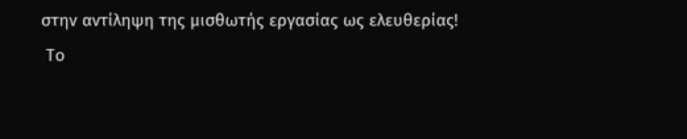στην αντίληψη της μισθωτής εργασίας ως ελευθερίας!
 Το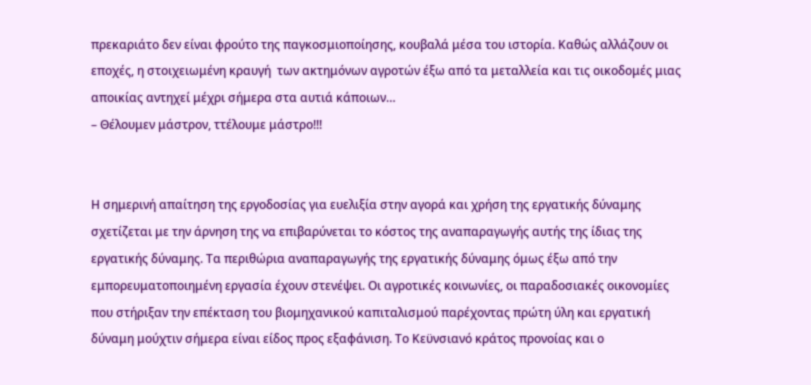πρεκαριάτο δεν είναι φρούτο της παγκοσμιοποίησης, κουβαλά μέσα του ιστορία. Καθώς αλλάζουν οι εποχές, η στοιχειωμένη κραυγή  των ακτημόνων αγροτών έξω από τα μεταλλεία και τις οικοδομές μιας αποικίας αντηχεί μέχρι σήμερα στα αυτιά κάποιων…
– Θέλουμεν μάστρον, ττέλουμε μάστρο!!!


Η σημερινή απαίτηση της εργοδοσίας για ευελιξία στην αγορά και χρήση της εργατικής δύναμης  σχετίζεται με την άρνηση της να επιβαρύνεται το κόστος της αναπαραγωγής αυτής της ίδιας της εργατικής δύναμης. Τα περιθώρια αναπαραγωγής της εργατικής δύναμης όμως έξω από την εμπορευματοποιημένη εργασία έχουν στενέψει. Οι αγροτικές κοινωνίες, οι παραδοσιακές οικονομίες που στήριξαν την επέκταση του βιομηχανικού καπιταλισμού παρέχοντας πρώτη ύλη και εργατική δύναμη μούχτιν σήμερα είναι είδος προς εξαφάνιση. Το Κεϋνσιανό κράτος προνοίας και ο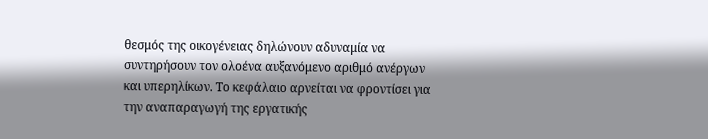θεσμός της οικογένειας δηλώνουν αδυναμία να συντηρήσουν τον ολοένα αυξανόμενο αριθμό ανέργων και υπερηλίκων. Το κεφάλαιο αρνείται να φροντίσει για την αναπαραγωγή της εργατικής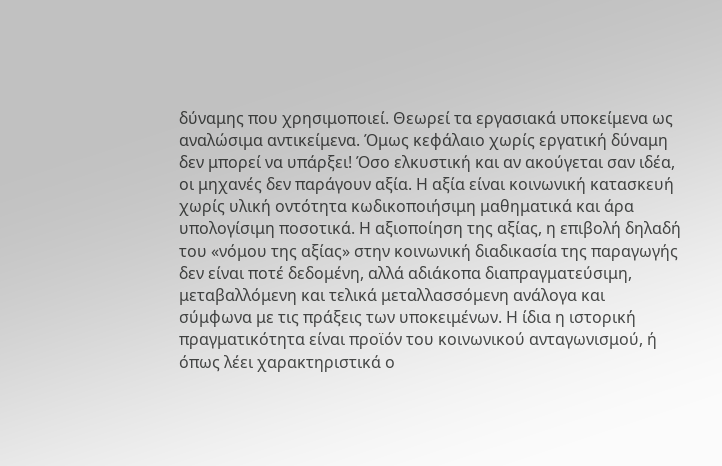δύναμης που χρησιμοποιεί. Θεωρεί τα εργασιακά υποκείμενα ως αναλώσιμα αντικείμενα. Όμως κεφάλαιο χωρίς εργατική δύναμη δεν μπορεί να υπάρξει! Όσο ελκυστική και αν ακούγεται σαν ιδέα, οι μηχανές δεν παράγουν αξία. Η αξία είναι κοινωνική κατασκευή χωρίς υλική οντότητα κωδικοποιήσιμη μαθηματικά και άρα υπολογίσιμη ποσοτικά. Η αξιοποίηση της αξίας, η επιβολή δηλαδή του «νόμου της αξίας» στην κοινωνική διαδικασία της παραγωγής δεν είναι ποτέ δεδομένη, αλλά αδιάκοπα διαπραγματεύσιμη, μεταβαλλόμενη και τελικά μεταλλασσόμενη ανάλογα και σύμφωνα με τις πράξεις των υποκειμένων. Η ίδια η ιστορική πραγματικότητα είναι προϊόν του κοινωνικού ανταγωνισμού, ή όπως λέει χαρακτηριστικά ο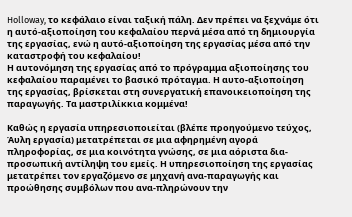Holloway, το κεφάλαιο είναι ταξική πάλη. Δεν πρέπει να ξεχνάμε ότι η αυτό-αξιοποίηση του κεφαλαίου περνά μέσα από τη δημιουργία της εργασίας, ενώ η αυτό-αξιοποίηση της εργασίας μέσα από την καταστροφή του κεφαλαίου!
Η αυτονόμηση της εργασίας από το πρόγραμμα αξιοποίησης του κεφαλαίου παραμένει το βασικό πρόταγμα. Η αυτο-αξιοποίηση της εργασίας, βρίσκεται στη συνεργατική επανοικειοποίηση της παραγωγής. Τα μαστριλίκκια κομμένα!

Καθώς η εργασία υπηρεσιοποιείται (βλέπε προηγούμενο τεύχος, Άυλη εργασία) μετατρέπεται σε μια αφηρημένη αγορά πληροφορίας, σε μια κοινότητα γνώσης, σε μια αόριστα δια-προσωπική αντίληψη του εμείς. Η υπηρεσιοποίηση της εργασίας  μετατρέπει τον εργαζόμενο σε μηχανή ανα-παραγωγής και προώθησης συμβόλων που ανα-πληρώνουν την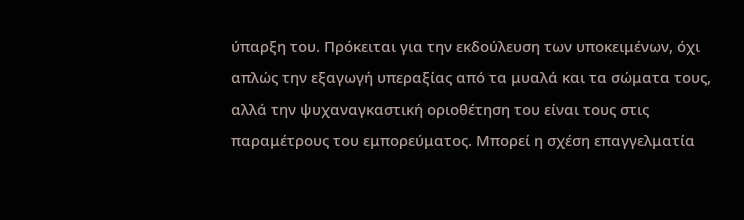ύπαρξη του. Πρόκειται για την εκδούλευση των υποκειμένων, όχι απλώς την εξαγωγή υπεραξίας από τα μυαλά και τα σώματα τους, αλλά την ψυχαναγκαστική οριοθέτηση του είναι τους στις παραμέτρους του εμπορεύματος. Μπορεί η σχέση επαγγελματία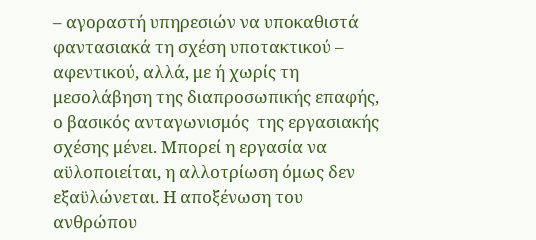– αγοραστή υπηρεσιών να υποκαθιστά φαντασιακά τη σχέση υποτακτικού – αφεντικού, αλλά, με ή χωρίς τη μεσολάβηση της διαπροσωπικής επαφής, ο βασικός ανταγωνισμός  της εργασιακής σχέσης μένει. Μπορεί η εργασία να αϋλοποιείται, η αλλοτρίωση όμως δεν εξαϋλώνεται. Η αποξένωση του ανθρώπου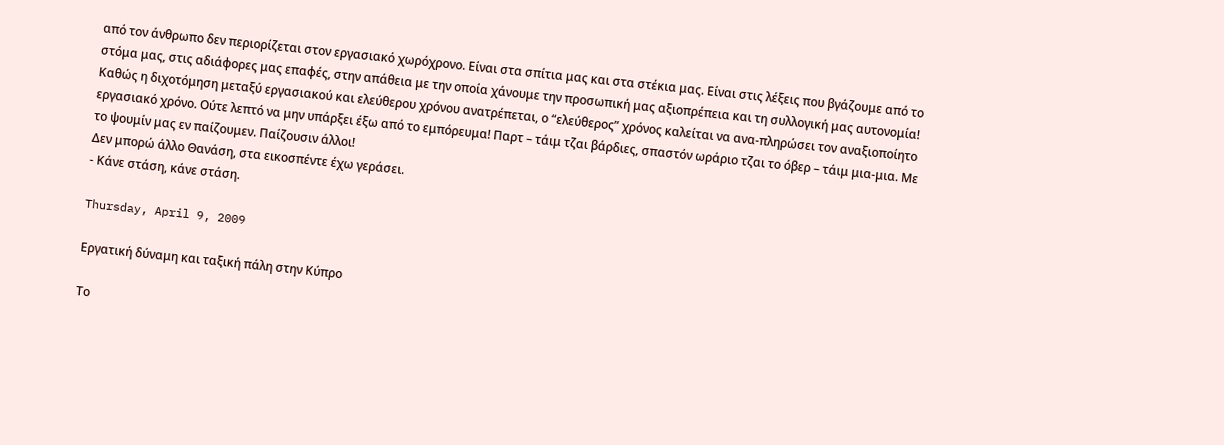από τον άνθρωπο δεν περιορίζεται στον εργασιακό χωρόχρονο. Είναι στα σπίτια μας και στα στέκια μας. Είναι στις λέξεις που βγάζουμε από το στόμα μας, στις αδιάφορες μας επαφές, στην απάθεια με την οποία χάνουμε την προσωπική μας αξιοπρέπεια και τη συλλογική μας αυτονομία!
Καθώς η διχοτόμηση μεταξύ εργασιακού και ελεύθερου χρόνου ανατρέπεται, ο “ελεύθερος” χρόνος καλείται να ανα-πληρώσει τον αναξιοποίητο εργασιακό χρόνο. Ούτε λεπτό να μην υπάρξει έξω από το εμπόρευμα! Παρτ – τάιμ τζαι βάρδιες, σπαστόν ωράριο τζαι το όβερ – τάιμ μια-μια. Με το ψουμίν μας εν παίζουμεν. Παίζουσιν άλλοι!
Δεν μπορώ άλλο Θανάση, στα εικοσπέντε έχω γεράσει.
- Κάνε στάση, κάνε στάση.

Thursday, April 9, 2009

Εργατική δύναμη και ταξική πάλη στην Κύπρο

Το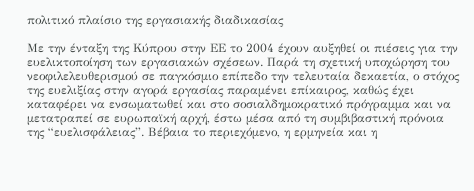πολιτικό πλαίσιο της εργασιακής διαδικασίας

Με την ένταξη της Κύπρου στην ΕΕ το 2004 έχουν αυξηθεί οι πιέσεις για την ευελικτοποίηση των εργασιακών σχέσεων. Παρά τη σχετική υποχώρηση του νεοφιλελευθερισμού σε παγκόσμιο επίπεδο την τελευταία δεκαετία, ο στόχος της ευελιξίας στην αγορά εργασίας παραμένει επίκαιρος, καθώς έχει καταφέρει να ενσωματωθεί και στο σοσιαλδημοκρατικό πρόγραμμα και να μετατραπεί σε ευρωπαϊκή αρχή, έστω μέσα από τη συμβιβαστική πρόνοια της “ευελισφάλειας”. Βέβαια το περιεχόμενο, η ερμηνεία και η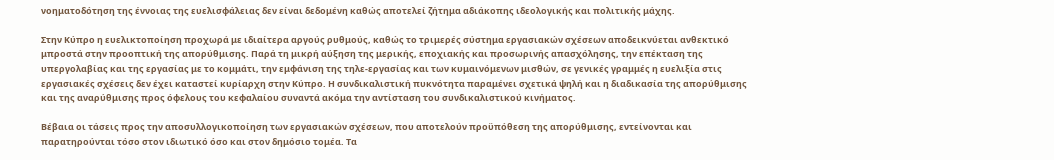νοηματοδότηση της έννοιας της ευελισφάλειας δεν είναι δεδομένη καθώς αποτελεί ζήτημα αδιάκοπης ιδεολογικής και πολιτικής μάχης.

Στην Κύπρο η ευελικτοποίηση προχωρά με ιδιαίτερα αργούς ρυθμούς, καθώς το τριμερές σύστημα εργασιακών σχέσεων αποδεικνύεται ανθεκτικό μπροστά στην προοπτική της απορύθμισης. Παρά τη μικρή αύξηση της μερικής, εποχιακής και προσωρινής απασχόλησης, την επέκταση της υπεργολαβίας και της εργασίας με το κομμάτι, την εμφάνιση της τηλε-εργασίας και των κυμαινόμενων μισθών, σε γενικές γραμμές η ευελιξία στις εργασιακές σχέσεις δεν έχει καταστεί κυρίαρχη στην Κύπρο. Η συνδικαλιστική πυκνότητα παραμένει σχετικά ψηλή και η διαδικασία της απορύθμισης και της αναρύθμισης προς όφελους του κεφαλαίου συναντά ακόμα την αντίσταση του συνδικαλιστικού κινήματος.

Βέβαια οι τάσεις προς την αποσυλλογικοποίηση των εργασιακών σχέσεων, που αποτελούν προϋπόθεση της απορύθμισης, εντείνονται και παρατηρούνται τόσο στον ιδιωτικό όσο και στον δημόσιο τομέα. Τα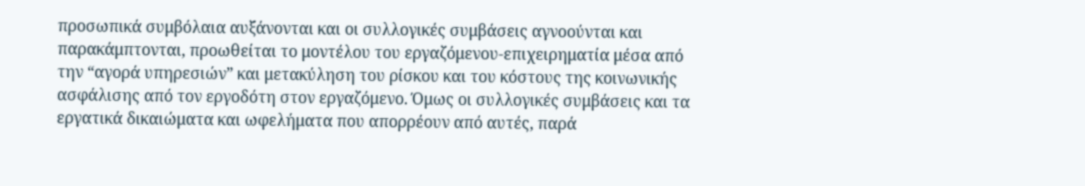προσωπικά συμβόλαια αυξάνονται και οι συλλογικές συμβάσεις αγνοούνται και παρακάμπτονται, προωθείται το μοντέλου του εργαζόμενου-επιχειρηματία μέσα από την “αγορά υπηρεσιών” και μετακύληση του ρίσκου και του κόστους της κοινωνικής ασφάλισης από τον εργοδότη στον εργαζόμενο. Όμως οι συλλογικές συμβάσεις και τα εργατικά δικαιώματα και ωφελήματα που απορρέουν από αυτές, παρά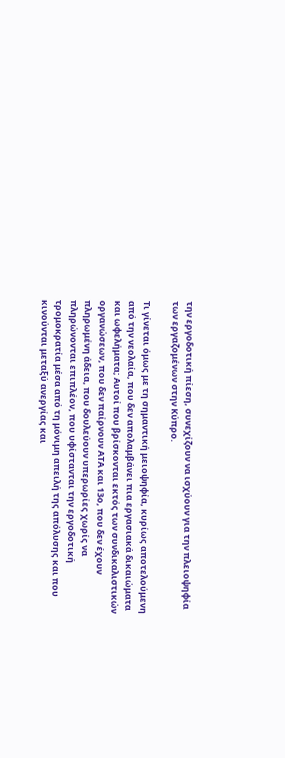την εργοδοτική πίεση, συνεχίζουν να ισχύουν για την πλειοψηφία των εργαζομένων στην Κύπρο.

Τι γίνεται όμως με τη σημαντική μειοψηφία, κυρίως αποτελούμενη από την νεολαία, που δεν απολαμβάνει πια εργασιακά δικαιώματα και ωφελήματα; Αυτοί που βρίσκονται εκτός των συνδικαλιστικών οργανώσεων, που δεν παίρνουν ΑΤΑ και 13ο, που δεν έχουν πληρωμένη άδεια, που δουλεύουν υπερωρίες χωρίς να πληρώνονται επιπλέον, που υφίστανται την εργοδοτική τρομοκρατία μέσα από τη μόνιμη απειλή της απόλυσης και που κινούνται μεταξύ ανεργίας και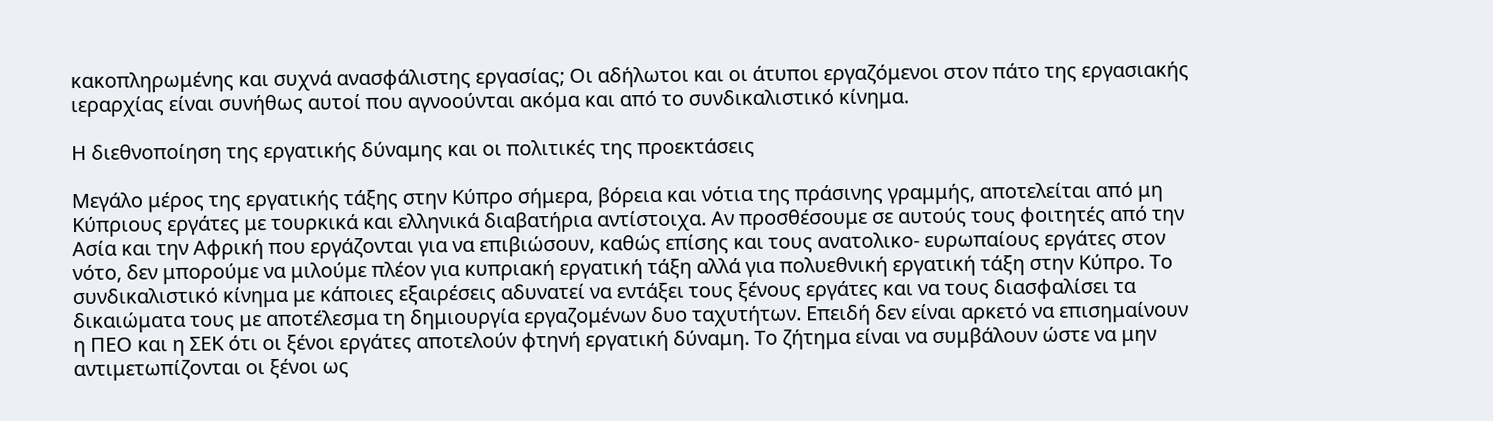κακοπληρωμένης και συχνά ανασφάλιστης εργασίας; Οι αδήλωτοι και οι άτυποι εργαζόμενοι στον πάτο της εργασιακής ιεραρχίας είναι συνήθως αυτοί που αγνοούνται ακόμα και από το συνδικαλιστικό κίνημα.

Η διεθνοποίηση της εργατικής δύναμης και οι πολιτικές της προεκτάσεις

Μεγάλο μέρος της εργατικής τάξης στην Κύπρο σήμερα, βόρεια και νότια της πράσινης γραμμής, αποτελείται από μη Κύπριους εργάτες με τουρκικά και ελληνικά διαβατήρια αντίστοιχα. Αν προσθέσουμε σε αυτούς τους φοιτητές από την Ασία και την Αφρική που εργάζονται για να επιβιώσουν, καθώς επίσης και τους ανατολικο- ευρωπαίους εργάτες στον νότο, δεν μπορούμε να μιλούμε πλέον για κυπριακή εργατική τάξη αλλά για πολυεθνική εργατική τάξη στην Κύπρο. Το συνδικαλιστικό κίνημα με κάποιες εξαιρέσεις αδυνατεί να εντάξει τους ξένους εργάτες και να τους διασφαλίσει τα δικαιώματα τους με αποτέλεσμα τη δημιουργία εργαζομένων δυο ταχυτήτων. Επειδή δεν είναι αρκετό να επισημαίνουν η ΠΕΟ και η ΣΕΚ ότι οι ξένοι εργάτες αποτελούν φτηνή εργατική δύναμη. Το ζήτημα είναι να συμβάλουν ώστε να μην αντιμετωπίζονται οι ξένοι ως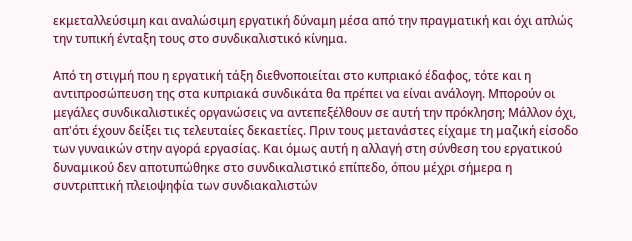εκμεταλλεύσιμη και αναλώσιμη εργατική δύναμη μέσα από την πραγματική και όχι απλώς την τυπική ένταξη τους στο συνδικαλιστικό κίνημα.

Από τη στιγμή που η εργατική τάξη διεθνοποιείται στο κυπριακό έδαφος, τότε και η αντιπροσώπευση της στα κυπριακά συνδικάτα θα πρέπει να είναι ανάλογη. Μπορούν οι μεγάλες συνδικαλιστικές οργανώσεις να αντεπεξέλθουν σε αυτή την πρόκληση; Μάλλον όχι, απ'ότι έχουν δείξει τις τελευταίες δεκαετίες. Πριν τους μετανάστες είχαμε τη μαζική είσοδο των γυναικών στην αγορά εργασίας. Και όμως αυτή η αλλαγή στη σύνθεση του εργατικού δυναμικού δεν αποτυπώθηκε στο συνδικαλιστικό επίπεδο, όπου μέχρι σήμερα η συντριπτική πλειοψηφία των συνδιακαλιστών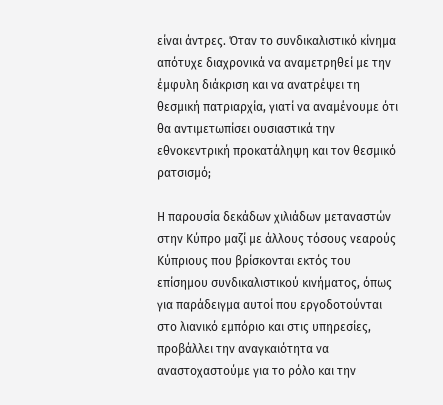είναι άντρες. Όταν το συνδικαλιστικό κίνημα απότυχε διαχρονικά να αναμετρηθεί με την έμφυλη διάκριση και να ανατρέψει τη θεσμική πατριαρχία, γιατί να αναμένουμε ότι θα αντιμετωπίσει ουσιαστικά την εθνοκεντρική προκατάληψη και τον θεσμικό ρατσισμό;

Η παρουσία δεκάδων χιλιάδων μεταναστών στην Κύπρο μαζί με άλλους τόσους νεαρούς Κύπριους που βρίσκονται εκτός του επίσημου συνδικαλιστικού κινήματος, όπως για παράδειγμα αυτοί που εργοδοτούνται στο λιανικό εμπόριο και στις υπηρεσίες, προβάλλει την αναγκαιότητα να αναστοχαστούμε για το ρόλο και την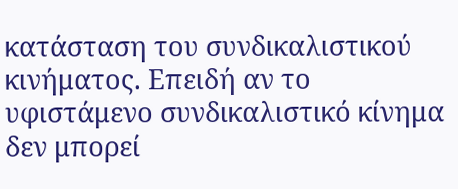κατάσταση του συνδικαλιστικού κινήματος. Επειδή αν το υφιστάμενο συνδικαλιστικό κίνημα δεν μπορεί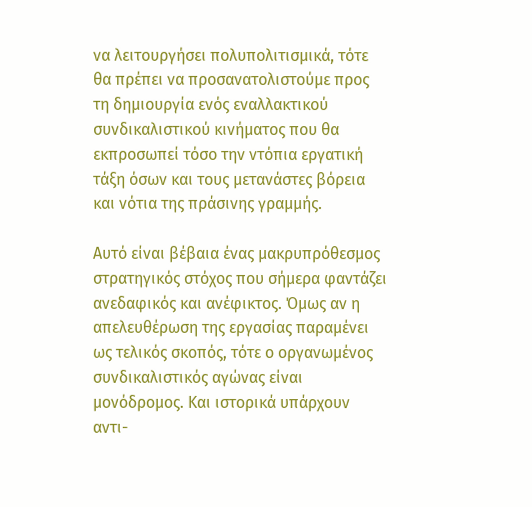να λειτουργήσει πολυπολιτισμικά, τότε θα πρέπει να προσανατολιστούμε προς τη δημιουργία ενός εναλλακτικού συνδικαλιστικού κινήματος που θα εκπροσωπεί τόσο την ντόπια εργατική τάξη όσων και τους μετανάστες βόρεια και νότια της πράσινης γραμμής.

Αυτό είναι βέβαια ένας μακρυπρόθεσμος στρατηγικός στόχος που σήμερα φαντάζει ανεδαφικός και ανέφικτος. Όμως αν η απελευθέρωση της εργασίας παραμένει ως τελικός σκοπός, τότε ο οργανωμένος συνδικαλιστικός αγώνας είναι μονόδρομος. Και ιστορικά υπάρχουν αντι-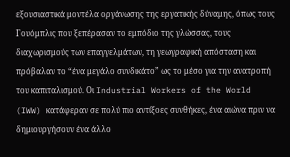εξουσιαστικά μοντέλα οργάνωσης της εργατικής δύναμης, όπως τους Γουόμπλις που ξεπέρασαν το εμπόδιο της γλώσσας, τους διαχωρισμούς των επαγγελμάτων, τη γεωγραφική απόσταση και πρόβαλαν το “ένα μεγάλο συνδικάτο” ως το μέσο για την ανατροπή του καπιταλισμού. Οι Industrial Workers of the World (IWW) κατάφεραν σε πολύ πιο αντίξοες συνθήκες, ένα αιώνα πριν να δημιουργήσουν ένα άλλο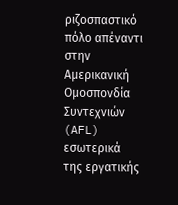ριζοσπαστικό πόλο απέναντι στην Αμερικανική Ομοσπονδία Συντεχνιών (AFL) εσωτερικά της εργατικής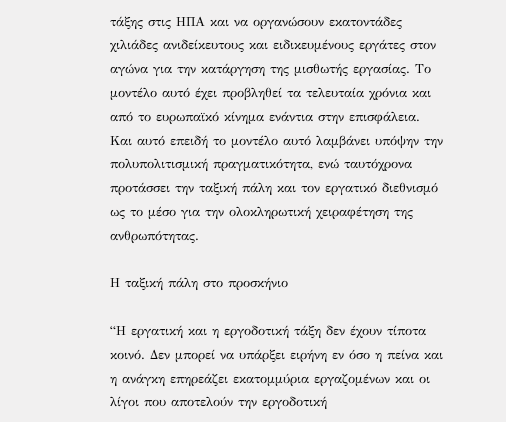τάξης στις ΗΠΑ και να οργανώσουν εκατοντάδες χιλιάδες ανιδείκευτους και ειδικευμένους εργάτες στον αγώνα για την κατάργηση της μισθωτής εργασίας. Το μοντέλο αυτό έχει προβληθεί τα τελευταία χρόνια και από το ευρωπαϊκό κίνημα ενάντια στην επισφάλεια. Και αυτό επειδή το μοντέλο αυτό λαμβάνει υπόψην την πολυπολιτισμική πραγματικότητα, ενώ ταυτόχρονα προτάσσει την ταξική πάλη και τον εργατικό διεθνισμό ως το μέσο για την ολοκληρωτική χειραφέτηση της ανθρωπότητας.

Η ταξική πάλη στο προσκήνιο

“Η εργατική και η εργοδοτική τάξη δεν έχουν τίποτα κοινό. Δεν μπορεί να υπάρξει ειρήνη εν όσο η πείνα και η ανάγκη επηρεάζει εκατομμύρια εργαζομένων και οι λίγοι που αποτελούν την εργοδοτική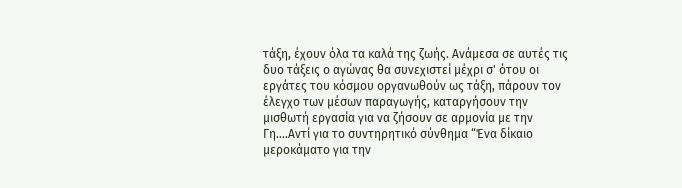τάξη, έχουν όλα τα καλά της ζωής. Ανάμεσα σε αυτές τις δυο τάξεις ο αγώνας θα συνεχιστεί μέχρι σ' ότου οι εργάτες του κόσμου οργανωθούν ως τάξη, πάρουν τον έλεγχο των μέσων παραγωγής, καταργήσουν την μισθωτή εργασία για να ζήσουν σε αρμονία με την Γη....Αντί για το συντηρητικό σύνθημα “Ένα δίκαιο μεροκάματο για την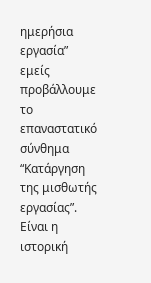ημερήσια εργασία” εμείς προβάλλουμε το επαναστατικό σύνθημα “Κατάργηση της μισθωτής εργασίας”. Είναι η ιστορική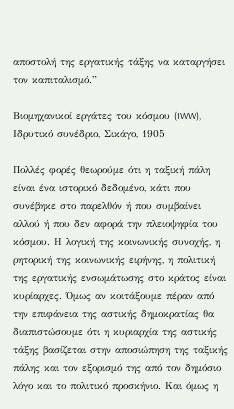αποστολή της εργατικής τάξης να καταργήσει τον καπιταλισμό.”

Βιομηχανικοί εργάτες του κόσμου (IWW), Ιδρυτικό συνέδριο, Σικάγο, 1905

Πολλές φορές θεωρούμε ότι η ταξική πάλη είναι ένα ιστορικό δεδομένο, κάτι που συνέβηκε στο παρελθόν ή που συμβαίνει αλλού ή που δεν αφορά την πλειοψηφία του κόσμου. Η λογική της κοινωνικής συνοχής, η ρητορική της κοινωνικής ειρήνης, η πολιτική της εργατικής ενσωμάτωσης στο κράτος είναι κυρίαρχες. Όμως αν κοιτάξουμε πέραν από την επιφάνεια της αστικής δημοκρατίας θα διαπιστώσουμε ότι η κυριαρχία της αστικής τάξης βασίζεται στην αποσιώπηση της ταξικής πάλης και τον εξορισμό της από τον δημόσιο λόγο και το πολιτικό προσκήνιο. Και όμως η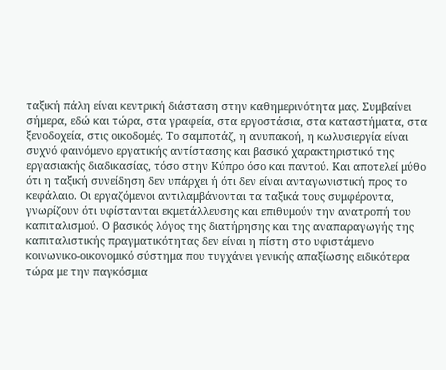ταξική πάλη είναι κεντρική διάσταση στην καθημερινότητα μας. Συμβαίνει σήμερα, εδώ και τώρα, στα γραφεία, στα εργοστάσια, στα καταστήματα, στα ξενοδοχεία, στις οικοδομές. Το σαμποτάζ, η ανυπακοή, η κωλυσιεργία είναι συχνό φαινόμενο εργατικής αντίστασης και βασικό χαρακτηριστικό της εργασιακής διαδικασίας, τόσο στην Κύπρο όσο και παντού. Και αποτελεί μύθο ότι η ταξική συνείδηση δεν υπάρχει ή ότι δεν είναι ανταγωνιστική προς το κεφάλαιο. Οι εργαζόμενοι αντιλαμβάνονται τα ταξικά τους συμφέροντα, γνωρίζουν ότι υφίστανται εκμετάλλευσης και επιθυμούν την ανατροπή του καπιταλισμού. Ο βασικός λόγος της διατήρησης και της αναπαραγωγής της καπιταλιστικής πραγματικότητας δεν είναι η πίστη στο υφιστάμενο κοινωνικο-οικονομικό σύστημα που τυγχάνει γενικής απαξίωσης ειδικότερα τώρα με την παγκόσμια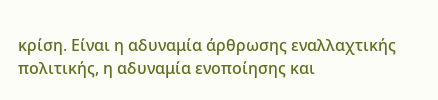κρίση. Είναι η αδυναμία άρθρωσης εναλλαχτικής πολιτικής, η αδυναμία ενοποίησης και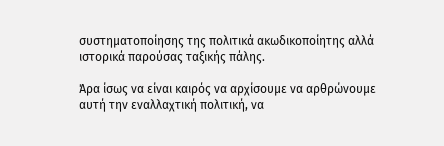συστηματοποίησης της πολιτικά ακωδικοποίητης αλλά ιστορικά παρούσας ταξικής πάλης.

Άρα ίσως να είναι καιρός να αρχίσουμε να αρθρώνουμε αυτή την εναλλαχτική πολιτική, να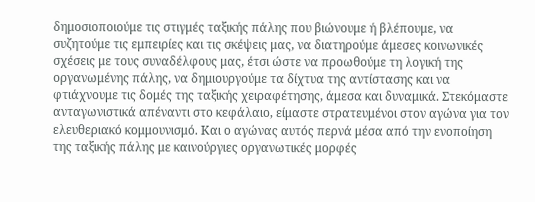δημοσιοποιούμε τις στιγμές ταξικής πάλης που βιώνουμε ή βλέπουμε, να συζητούμε τις εμπειρίες και τις σκέψεις μας, να διατηρούμε άμεσες κοινωνικές σχέσεις με τους συναδέλφους μας, έτσι ώστε να προωθούμε τη λογική της οργανωμένης πάλης, να δημιουργούμε τα δίχτυα της αντίστασης και να φτιάχνουμε τις δομές της ταξικής χειραφέτησης, άμεσα και δυναμικά. Στεκόμαστε ανταγωνιστικά απέναντι στο κεφάλαιο, είμαστε στρατευμένοι στον αγώνα για τον ελευθεριακό κομμουνισμό. Και ο αγώνας αυτός περνά μέσα από την ενοποίηση της ταξικής πάλης με καινούργιες οργανωτικές μορφές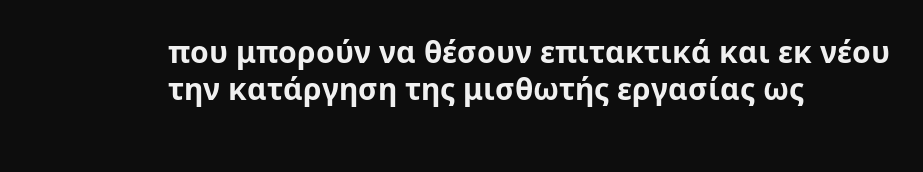που μπορούν να θέσουν επιτακτικά και εκ νέου την κατάργηση της μισθωτής εργασίας ως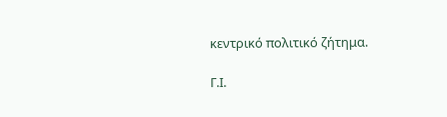κεντρικό πολιτικό ζήτημα.

Γ.Ι.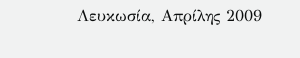Λευκωσία, Απρίλης 2009